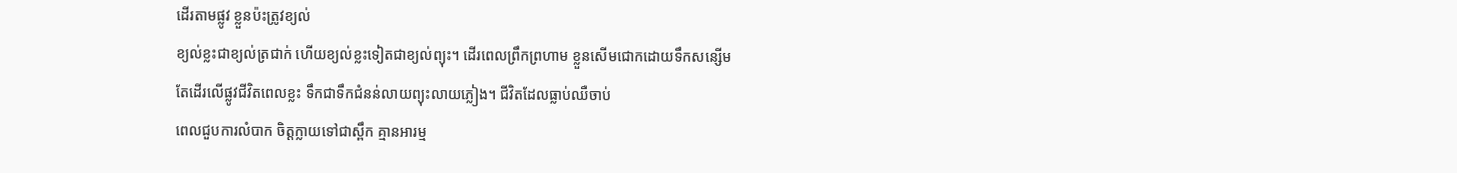ដើរតាមផ្លូវ ខ្លួនប៉ះត្រូវខ្យល់
ខ្យល់ខ្លះជាខ្យល់ត្រជាក់ ហើយខ្យល់ខ្លះទៀតជាខ្យល់ព្យុះ។ ដើរពេលព្រឹកព្រហាម ខ្លួនសើមជោកដោយទឹកសន្សើម
តែដើរលើផ្លូវជីវិតពេលខ្លះ ទឹកជាទឹកជំនន់លាយព្យុះលាយភ្លៀង។ ជីវិតដែលធ្លាប់ឈឺចាប់
ពេលជួបការលំបាក ចិត្តក្លាយទៅជាស្ពឹក គ្មានអារម្ម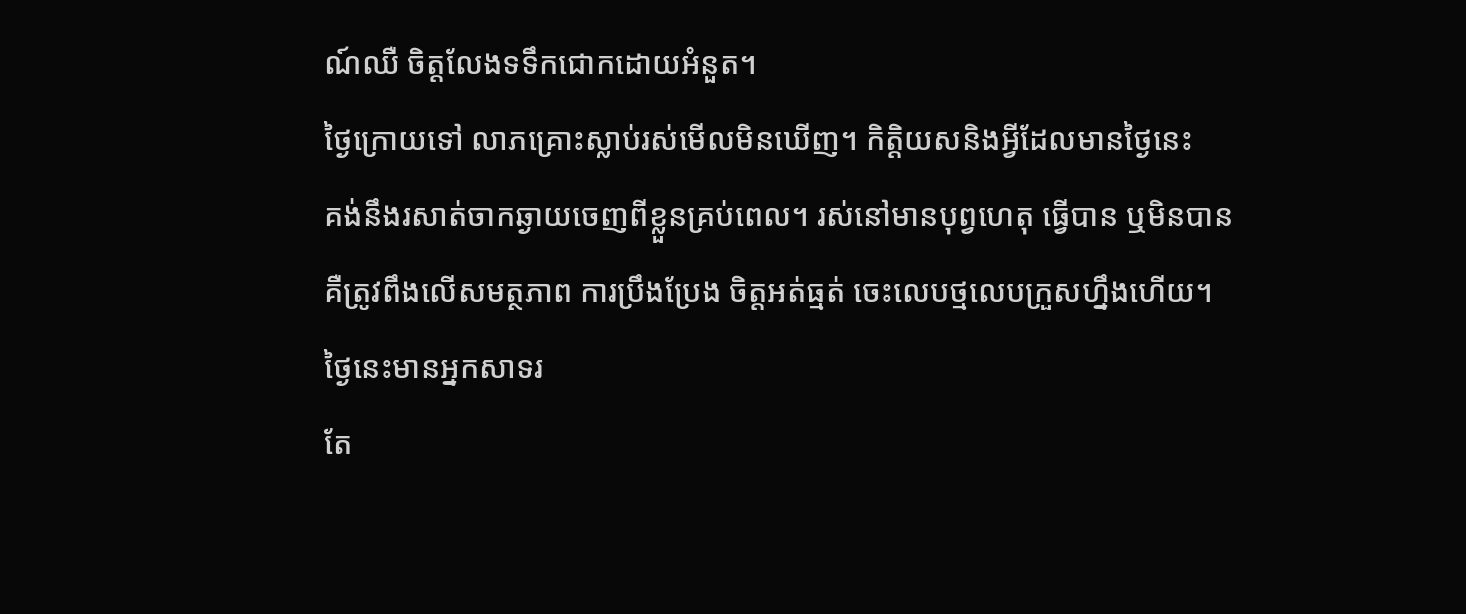ណ៍ឈឺ ចិត្តលែងទទឹកជោកដោយអំនួត។
ថ្ងៃក្រោយទៅ លាភគ្រោះស្លាប់រស់មើលមិនឃើញ។ កិត្តិយសនិងអ្វីដែលមានថ្ងៃនេះ
គង់នឹងរសាត់ចាកឆ្ងាយចេញពីខ្លួនគ្រប់ពេល។ រស់នៅមានបុព្វហេតុ ធ្វើបាន ឬមិនបាន
គឺត្រូវពឹងលើសមត្ថភាព ការប្រឹងប្រែង ចិត្តអត់ធ្មត់ ចេះលេបថ្មលេបក្រួសហ្នឹងហើយ។
ថ្ងៃនេះមានអ្នកសាទរ
តែ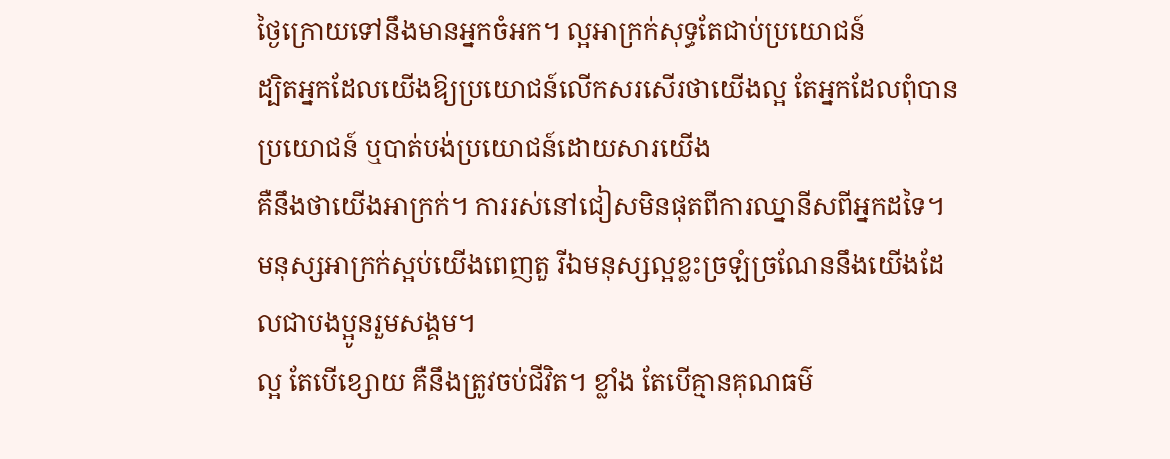ថ្ងៃក្រោយទៅនឹងមានអ្នកចំអក។ ល្អអាក្រក់សុទ្ធតែជាប់ប្រយោជន៍
ដ្បិតអ្នកដែលយើងឱ្យប្រយោជន៍លើកសរសើរថាយើងល្អ តែអ្នកដែលពុំបានប្រយោជន៍ ឬបាត់បង់ប្រយោជន៍ដោយសារយើង
គឺនឹងថាយើងអាក្រក់។ ការរស់នៅជៀសមិនផុតពីការឈ្នានីសពីអ្នកដទៃ។
មនុស្សអាក្រក់ស្អប់យើងពេញតួ រីឯមនុស្សល្អខ្លះច្រឡំច្រណែននឹងយើងដែលជាបងប្អូនរួមសង្គម។
ល្អ តែបើខ្សោយ គឺនឹងត្រូវចប់ជីវិត។ ខ្លាំង តែបើគ្មានគុណធម៌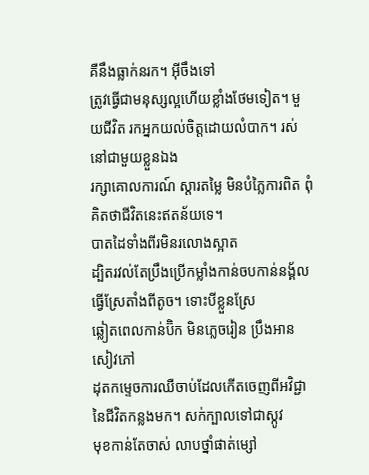គឺនឹងធ្លាក់នរក។ អ៊ីចឹងទៅ
ត្រូវធ្វើជាមនុស្សល្អហើយខ្លាំងថែមទៀត។ មួយជីវិត រកអ្នកយល់ចិត្តដោយលំបាក។ រស់នៅជាមួយខ្លួនឯង
រក្សាគោលការណ៍ ស្តារតម្លៃ មិនបំភ្លៃការពិត ពុំគិតថាជីវិតនេះឥតន័យទេ។
បាតដៃទាំងពីរមិនរលោងស្អាត
ដ្បិតរវល់តែប្រឹងប្រើកម្លាំងកាន់ចបកាន់នង្គ័លធ្វើស្រែតាំងពីតូច។ ទោះបីខ្លួនស្រែ
ឆ្លៀតពេលកាន់ប៊ិក មិនភ្លេចរៀន ប្រឹងអានសៀវភៅ
ដុតកម្ទេចការឈឺចាប់ដែលកើតចេញពីអវិជ្ជានៃជីវិតកន្លងមក។ សក់ក្បាលទៅជាស្កូវ
មុខកាន់តែចាស់ លាបថ្នាំផាត់ម្សៅ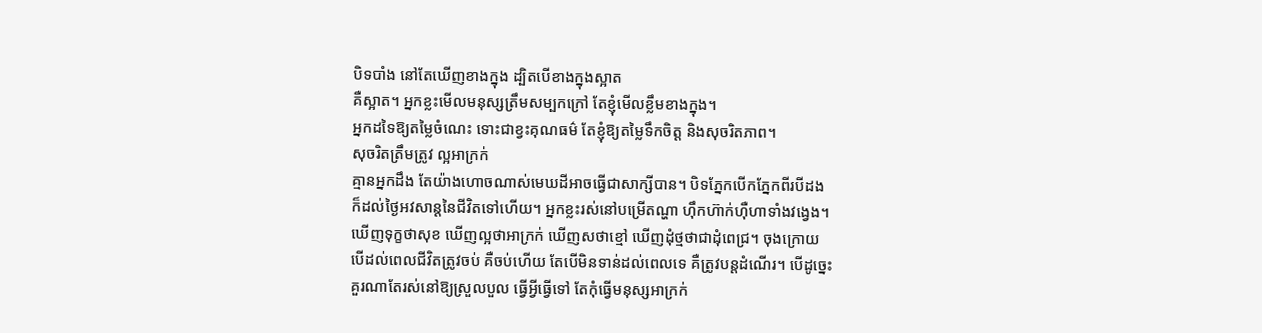បិទបាំង នៅតែឃើញខាងក្នុង ដ្បិតបើខាងក្នុងស្អាត
គឺស្អាត។ អ្នកខ្លះមើលមនុស្សត្រឹមសម្បកក្រៅ តែខ្ញុំមើលខ្លឹមខាងក្នុង។
អ្នកដទៃឱ្យតម្លៃចំណេះ ទោះជាខ្វះគុណធម៌ តែខ្ញុំឱ្យតម្លៃទឹកចិត្ត និងសុចរិតភាព។
សុចរិតត្រឹមត្រូវ ល្អអាក្រក់
គ្មានអ្នកដឹង តែយ៉ាងហោចណាស់មេឃដីអាចធ្វើជាសាក្សីបាន។ បិទភ្នែកបើកភ្នែកពីរបីដង
ក៏ដល់ថ្ងៃអវសាន្តនៃជីវិតទៅហើយ។ អ្នកខ្លះរស់នៅបម្រើតណ្ហា ហ៊ឹកហ៊ាក់ហ៊ឺហាទាំងវង្វេង។
ឃើញទុក្ខថាសុខ ឃើញល្អថាអាក្រក់ ឃើញសថាខ្មៅ ឃើញដុំថ្មថាជាដុំពេជ្រ។ ចុងក្រោយ
បើដល់ពេលជីវិតត្រូវចប់ គឺចប់ហើយ តែបើមិនទាន់ដល់ពេលទេ គឺត្រូវបន្តដំណើរ។ បើដូច្នេះ
គួរណាតែរស់នៅឱ្យស្រួលបួល ធ្វើអ្វីធ្វើទៅ តែកុំធ្វើមនុស្សអាក្រក់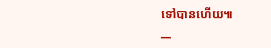ទៅបានហើយ៕
__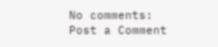No comments:
Post a Comment